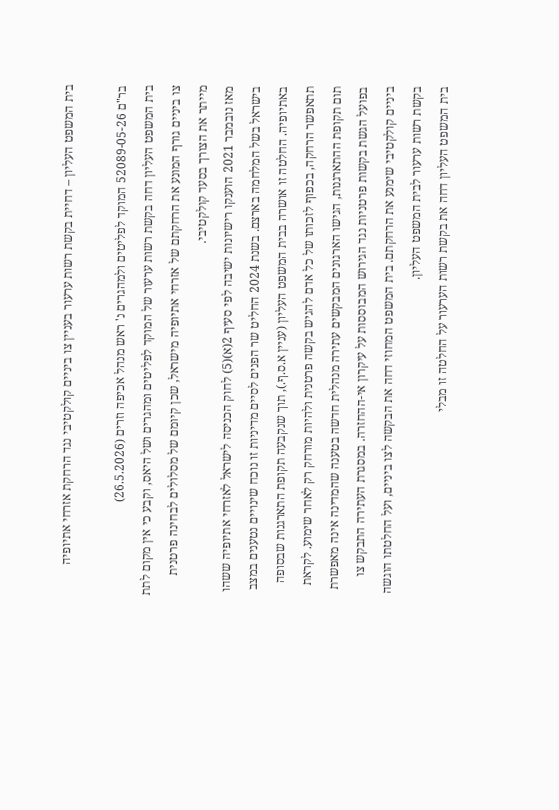בית המשפט העליון – דחיית בקשת רשות ערעור בעניין צו ביניים קולקטיבי נגד הרחקת אזרחי אתיופיה

בר"ם 52089-05-26 המוקד לפליטים ולמהגרים נ' ראש מנהל אכיפה וזרים (26.5.2026)
בית המשפט העליון דחה בקשת רשות ערעור של המוקד לפליטים ומהגרים ושל היאס, וקבע כי אין מקום לתת צו ביניים גורף המונע את הרחקתם של אזרחי אתיופיה מישראל, שכן קיומם של מסלולים לבחינה פרטנית מייתר את הצורך בסעד קולקטיבי.
מאז נובמבר 2021 הוענקו רישיונות ישיבה לפי סעיף 2(א)(5) לחוק הכניסה לישראל לאזרחי אתיופיה ששהו בישראל בשל המלחמה בארצם. בשנת 2024 החליט שר הפנים לסיים מדיניות זו נוכח שינויים נטענים במצב באתיופיה. החלטה זו אושרה בבית המשפט העליון (עניין א.ס.ף.), תוך שנקבעה תקופת התארגנות שבסופה תתאפשר הרחקה, בכפוף לזכותו של כל אדם להגיש בקשה פרטנית ולהיות מורחק רק לאחר שימוע. לקראת תום תקופת ההתארגנות, הגישו הארגונים המבקשים עתירה מנהלית חדשה בטענה שהמדינה אינה מאפשרת בפועל הגשת בקשות פרטניות נגד הגירוש המבוססות על עיקרון אי-ההחזרה. במסגרת העתירה התבקש צו ביניים קולקטיבי שימנע את הרחקתם. בית המשפט המחוזי דחה את הבקשה לצו ביניים, ועל החלטתו הוגשה בקשת רשות ערעור לבית המשפט העליון.
בית המשפט העליון דחה את בקשת רשות הערעור על החלטה זו מבלי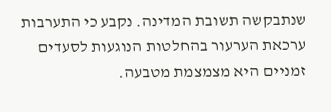שנתבקשה תשובת המדינה. נקבע כי התערבות ערכאת הערעור בהחלטות הנוגעות לסעדים זמניים היא מצמצמת מטבעה.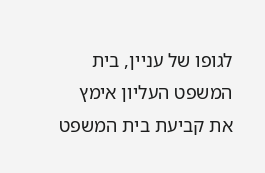לגופו של עניין, בית המשפט העליון אימץ את קביעת בית המשפט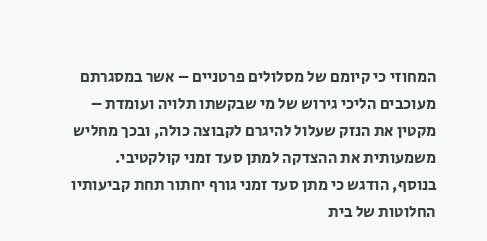המחוזי כי קיומם של מסלולים פרטניים – אשר במסגרתם מעוכבים הליכי גירוש של מי שבקשתו תלויה ועומדת – מקטין את הנזק שעלול להיגרם לקבוצה כולה, ובכך מחליש משמעותית את ההצדקה למתן סעד זמני קולקטיבי. בנוסף, הודגש כי מתן סעד זמני גורף יחתור תחת קביעותיו החלוטות של בית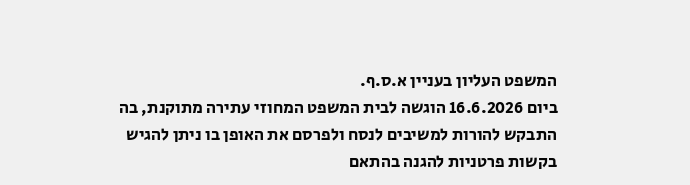המשפט העליון בעניין א.ס.ף.
ביום 16.6.2026 הוגשה לבית המשפט המחוזי עתירה מתוקנת, בה התבקש להורות למשיבים לנסח ולפרסם את האופן בו ניתן להגיש בקשות פרטניות להגנה בהתאם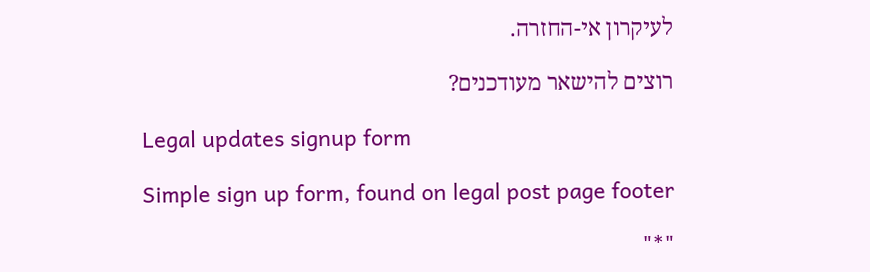לעיקרון אי-החזרה.

רוצים להישאר מעודכנים?

Legal updates signup form

Simple sign up form, found on legal post page footer

"*"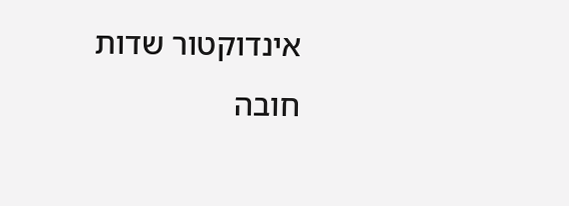אינדוקטור שדות חובה